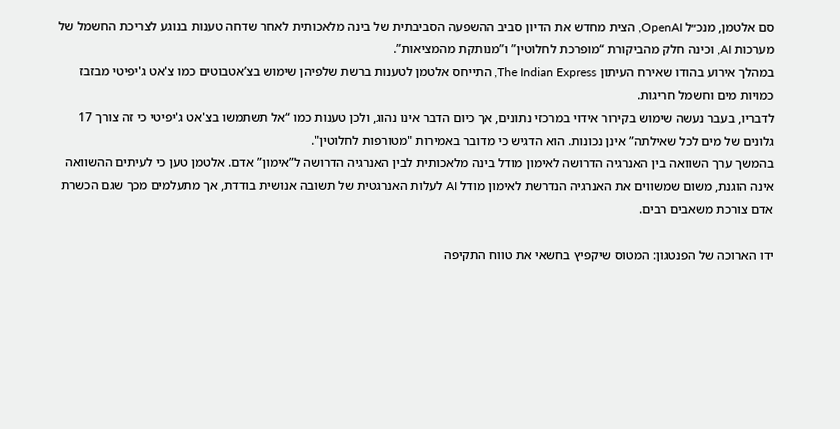סם אלטמן, מנכ״ל OpenAI, הצית מחדש את הדיון סביב ההשפעה הסביבתית של בינה מלאכותית לאחר שדחה טענות בנוגע לצריכת החשמל של מערכות AI, וכינה חלק מהביקורת “מופרכת לחלוטין” ו”מנותקת מהמציאות”.
במהלך אירוע בהודו שאירח העיתון The Indian Express, התייחס אלטמן לטענות ברשת שלפיהן שימוש בצ’אטבוטים כמו צ'אט ג'יפיטי מבזבז כמויות מים וחשמל חריגות.
לדבריו, בעבר נעשה שימוש בקירור אידוי במרכזי נתונים, אך כיום הדבר אינו נהוג, ולכן טענות כמו “אל תשתמשו בצ'אט ג'יפיטי כי זה צורך 17 גלונים של מים לכל שאילתה” אינן נכונות. הוא הדגיש כי מדובר באמירות "מטורפות לחלוטין".
בהמשך ערך השוואה בין האנרגיה הדרושה לאימון מודל בינה מלאכותית לבין האנרגיה הדרושה ל”אימון” אדם. אלטמן טען כי לעיתים ההשוואה אינה הוגנת, משום שמשווים את האנרגיה הנדרשת לאימון מודל AI לעלות האנרגטית של תשובה אנושית בודדת, אך מתעלמים מכך שגם הכשרת אדם צורכת משאבים רבים.

ידו הארוכה של הפנטגון: המטוס שיקפיץ בחשאי את טווח התקיפה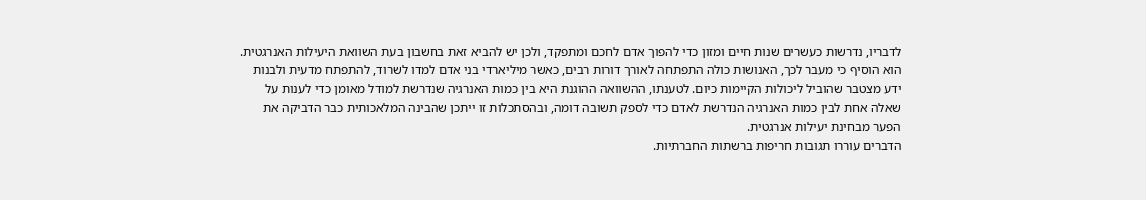לדבריו, נדרשות כעשרים שנות חיים ומזון כדי להפוך אדם לחכם ומתפקד, ולכן יש להביא זאת בחשבון בעת השוואת היעילות האנרגטית.
הוא הוסיף כי מעבר לכך, האנושות כולה התפתחה לאורך דורות רבים, כאשר מיליארדי בני אדם למדו לשרוד, להתפתח מדעית ולבנות ידע מצטבר שהוביל ליכולות הקיימות כיום. לטענתו, ההשוואה ההוגנת היא בין כמות האנרגיה שנדרשת למודל מאומן כדי לענות על שאלה אחת לבין כמות האנרגיה הנדרשת לאדם כדי לספק תשובה דומה, ובהסתכלות זו ייתכן שהבינה המלאכותית כבר הדביקה את הפער מבחינת יעילות אנרגטית.
הדברים עוררו תגובות חריפות ברשתות החברתיות.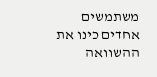משתמשים אחדים כינו את ההשוואה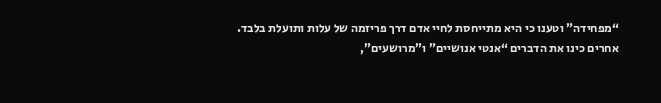“מפחידה” וטענו כי היא מתייחסת לחיי אדם דרך פריזמה של עלות ותועלת בלבד. אחרים כינו את הדברים “אנטי אנושיים” ו”מרושעים”,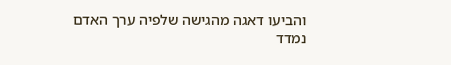והביעו דאגה מהגישה שלפיה ערך האדם נמדד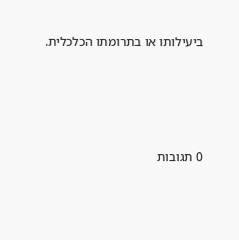ביעילותו או בתרומתו הכלכלית.







0 תגובות